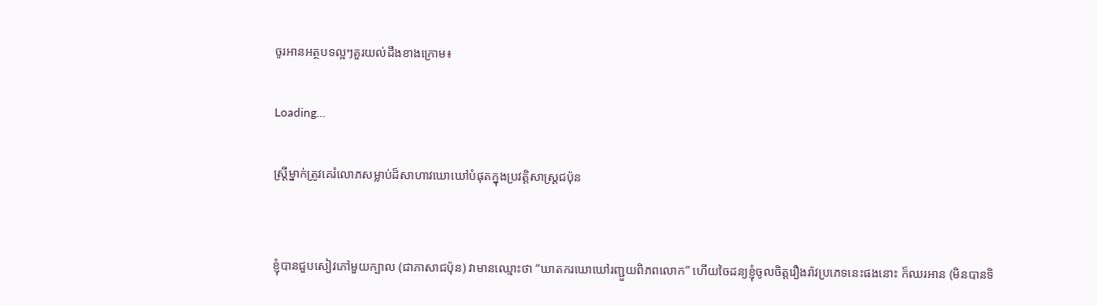ចូរអានអត្ថបទល្អៗគួរយល់ដឹងខាងក្រោម៖

Loading...

ស្ត្រីម្នាក់ត្រូវគេរំលោភសម្លាប់ដ៏សាហាវឃោឃៅបំផុតក្នុងប្រវត្តិសាស្រ្តជប៉ុន


ខ្ញុំបានជួបសៀវភៅមួយក្បាល (ជាភាសាជប៉ុន) វាមានឈ្មោះថា “ឃាតករឃោឃៅរញ្ជួយពិភពលោក” ហើយចៃដន្យខ្ញុំចូលចិត្តរឿងរ៉ាវប្រភេទនេះផងនោះ ក៏ឈរអាន (មិនបានទិ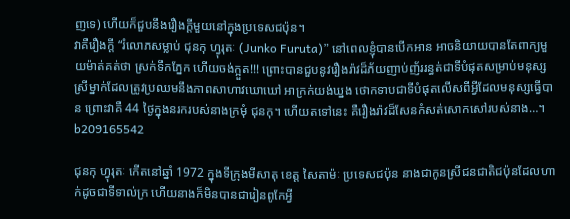ញទេ) ហើយក៏ជួបនឹងរឿងក្តីមួយនៅក្នុងប្រទេសជប៉ុន។
វាគឺរឿងក្តី “រំលោភសម្លាប់ ជុនកុ ហ្វុរុតៈ (Junko Furuta)” នៅពេលខ្ញុំបានបើកអាន អាចនិយាយបានតែពាក្យមួយម៉ាត់គត់ថា ស្រក់ទឹកភ្នែក ហើយចង់ក្អួត!!! ព្រោះបានជួបនូវរឿងរ៉ាវដ៏ភ័យញាប់ញ័ររន្ធត់ជាទីបំផុតសម្រាប់មនុស្សស្រីម្នាក់ដែលត្រូវប្រឈមនឹងភាពសាហាវឃោឃៅ អាក្រក់យង់ឃ្នង ថោកទាបជាទីបំផុតលើសពីអ្វីដែលមនុស្សធ្វើបាន ព្រោះវាគឺ 44 ថ្ងៃក្នុងនរករបស់នាងក្រមុំ ជុនកុ។ ហើយតទៅនេះ គឺរឿងរ៉ាវដ៏សែនកំសត់សោកសៅរបស់នាង…។
b209165542

ជុនកុ ហ្វុរុតៈ កើតនៅឆ្នាំ 1972 ក្នុងទីក្រុងមីសាតុ ខេត្ត សៃតាម៉ៈ ប្រទេសជប៉ុន នាងជាកូនស្រីជនជាតិជប៉ុនដែលហាក់ដូចជាទីទាល់ក្រ ហើយនាងក៏មិនបានជារៀនពូកែអ្វី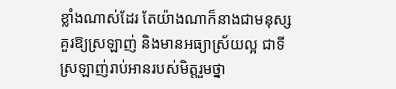ខ្លាំងណាស់ដែរ តែយ៉ាងណាក៏នាងជាមនុស្សគួរឱ្យស្រឡាញ់ និងមានអធ្យាស្រ័យល្អ ជាទីស្រឡាញ់រាប់អានរបស់មិត្តរួមថ្នា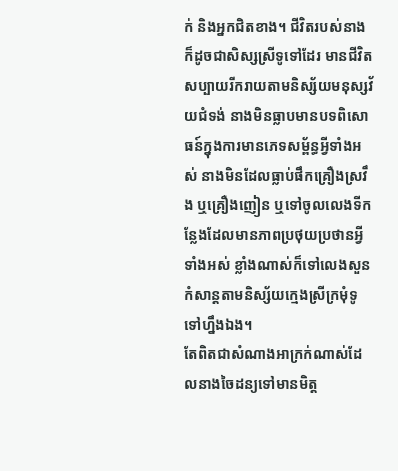ក់ និងអ្នកជិតខាង។ ជីវិតរបស់នាងក៏ដូចជាសិស្សស្រីទូទៅដែរ មានជីវិតសប្បាយរីករាយតាមនិស្ស័យមនុស្សវ័យជំទង់ នាងមិនធ្លាបមានបទពិសោធន៍ក្នុងការមានភេទសម្ព័ន្ធអ្វីទាំងអស់ នាងមិនដែលធ្លាប់ផឹកគ្រឿងស្រវឹង ឬគ្រឿងញៀន ឬទៅចូលលេងទីកន្លែងដែលមានភាពប្រថុយប្រថានអ្វីទាំងអស់ ខ្លាំងណាស់ក៏ទៅលេងសួនកំសាន្តតាមនិស្ស័យក្មេងស្រីក្រមុំទូទៅហ្នឹងឯង។
តែពិតជាសំណាងអាក្រក់ណាស់ដែលនាងចៃដន្យទៅមានមិត្ត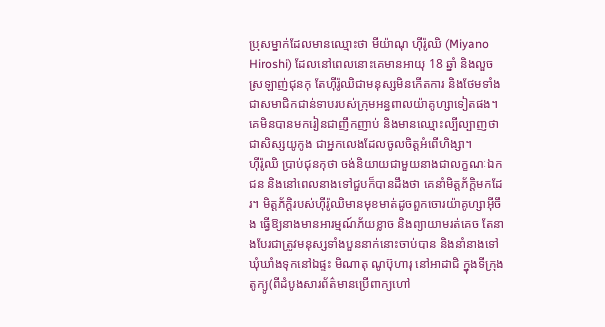ប្រុសម្នាក់ដែលមានឈ្មោះថា មីយ៉ាណុ ហ៊ីរ៉ូឈិ (Miyano Hiroshi) ដែលនៅពេលនោះគេមានអាយុ 18 ឆ្នាំ និងលួចស្រឡាញ់ជុនកុ តែហ៊ីរ៉ូឈិជាមនុស្សមិនកើតការ និងថែមទាំងជាសមាជិកជាន់ទាបរបស់ក្រុមអន្ធពាលយ៉ាគូហ្សាទៀតផង។ គេមិនបានមករៀនជាញឹកញាប់ និងមានឈ្មោះល្បីល្បាញថាជាសិស្សយូកូង ជាអ្នកលេងដែលចូលចិត្តអំពើហិង្សា។
ហ៊ីរ៉ូឈិ ប្រាប់ជុនកុថា ចង់និយាយជាមួយនាងជាលក្ខណៈឯកជន និងនៅពេលនាងទៅជួបក៏បានដឹងថា គេនាំមិត្តភ័ក្តិមកដែរ។ មិត្តភ័ក្តិរបស់ហ៊ីរ៉ូឈិមានមុខមាត់ដូចពួកចោរយ៉ាគូហ្សាអ៊ីចឹង ធ្វើឱ្យនាងមានអារម្មណ៍ភ័យខ្លាច និងព្យាយាមរត់គេច តែនាងបែរជាត្រូវមនុស្សទាំងបួននាក់នោះចាប់បាន និងនាំនាងទៅឃុំឃាំងទុកនៅឯផ្ទះ មិណាតុ ណូប៊ុហារុ នៅអាដាជិ ក្នុងទីក្រុងតូក្យូ(ពីដំបូងសារព័ត៌មានប្រើពាក្យហៅ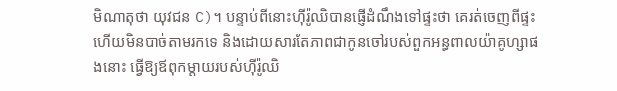មិណាតុថា យុវជន C)។ បន្ទាប់ពីនោះហ៊ីរ៉ូឈិបានផ្ញើដំណឹងទៅផ្ទះថា គេរត់ចេញពីផ្ទះហើយមិនបាច់តាមរកទេ និងដោយសារតែភាពជាកូនចៅរបស់ពួកអន្ធពាលយ៉ាគូហ្សាផងនោះ ធ្វើឱ្យឪពុកម្តាយរបស់ហ៊ីរ៉ូឈិ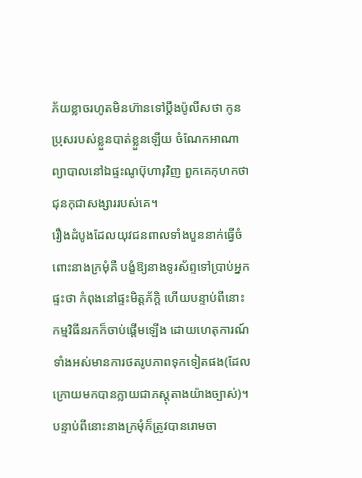ភ័យខ្លាចរហូតមិនហ៊ានទៅប្តឹងប៉ូលីសថា កូនប្រុសរបស់ខ្លួនបាត់ខ្លួនឡើយ ចំណែកអាណាព្យាបាលនៅឯផ្ទះណូប៊ុហារុវិញ ពួកគេកុហកថា ជុនកុជាសង្សាររបស់គេ។
រឿងដំបូងដែលយុវជនពាលទាំងបួននាក់ធ្វើចំពោះនាងក្រមុំគឺ បង្ខំឱ្យនាងទូរស័ព្ទទៅប្រាប់អ្នកផ្ទះថា កំពុងនៅផ្ទះមិត្តភ័ក្តិ ហើយបន្ទាប់ពីនោះកម្មវិធីនរកក៏ចាប់ផ្តើមឡើង ដោយហេតុការណ៍ទាំងអស់មានការថតរូបភាពទុកទៀតផង(ដែលក្រោយមកបានក្លាយជាភស្តុតាងយ៉ាងច្បាស់)។
បន្ទាប់ពីនោះនាងក្រមុំក៏ត្រូវបានរោមចា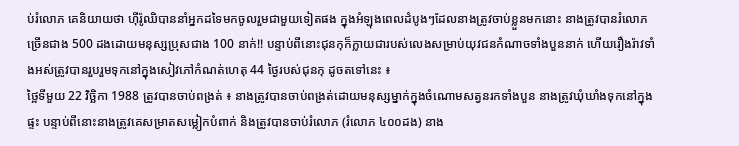ប់រំលោភ គេនិយាយថា ហ៊ីរ៉ូឈិបាននាំអ្នកដទៃមកចូលរួមជាមួយទៀតផង ក្នុងអំឡុងពេលដំបូងៗដែលនាងត្រូវចាប់ខ្លួនមកនោះ នាងត្រូវបានរំលោភច្រើនជាង 500 ដងដោយមនុស្សប្រុសជាង 100 នាក់!! បន្ទាប់ពីនោះជុនកុក៏ក្លាយជារបស់លេងសម្រាប់យុវជនកំណាចទាំងបួននាក់ ហើយរឿងរ៉ាវទាំងអស់ត្រូវបានរួបរួមទុកនៅក្នុងសៀវភៅកំណត់ហេតុ 44 ថ្ងៃរបស់ជុនកុ ដូចតទៅនេះ ៖
ថ្អៃទីមួយ 22 វិច្ឆិកា 1988 ត្រូវបានចាប់ពង្រត់ ៖ នាងត្រូវបានចាប់ពង្រត់ដោយមនុស្សម្នាក់ក្នុងចំណោមសត្វនរកទាំងបួន នាងត្រូវឃុំឃាំងទុកនៅក្នុងផ្ទះ បន្ទាប់ពីនោះនាងត្រូវគេសម្រាតសម្លៀកបំពាក់ និងត្រូវបានចាប់រំលោភ (រំលោភ ៤០០ដង) នាង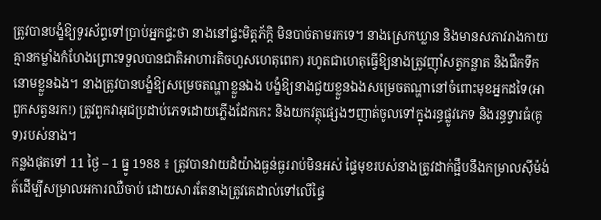ត្រូវបានបង្ខំឱ្យទូរស័ព្ទទៅប្រាប់អ្នកផ្ទះថា នាងនៅផ្ទះមិត្តភ័ក្តិ មិនបាច់តាមរកទេ។ នាងស្រេកឃ្លាន និងមានសភាវរាងកាយគ្មានកម្លាំងកំហែងព្រោះទទួលបានជាតិអាហារតិចហួសហេតុពេក) រហូតជាហេតុធ្វើឱ្យនាងត្រូវញ៉ាំសត្វកន្លាត និងផឹកទឹកនោមខ្លួនឯង។ នាងត្រូវបានបង្ខំឱ្យសម្រេចតណ្ហាខ្លួនឯង បង្ខំឱ្យនាងជួយខ្លួនឯងសម្រេចតណ្ហានៅចំពោះមុខអ្នកដទៃ(អាពួកសត្វនរក!) ត្រូវពួកវាអុជប្រដាប់ភេទដោយភ្លើងដែកកេះ និងយកវត្ថុផ្សេងៗញាត់ចូលទៅក្នុងរន្ធផ្លូវភេទ និងរន្ធទ្វារធំ(គូទ)របស់នាង។
កន្លងផុតទៅ 11 ថ្ងៃ – 1 ធ្នូ 1988 ៖ ត្រូវបានវាយដំយ៉ាងធ្ងន់ធ្ងររាប់មិនអស់ ផ្ទៃមុខរបស់នាងត្រូវដាក់ផ្អឹបនឹងកម្រាលស៊ីម៉ង់ត៍ដើម្បីសម្រាលអការឈឺចាប់ ដោយសារតែនាងត្រូវគេដាល់ទៅលើផ្ទៃ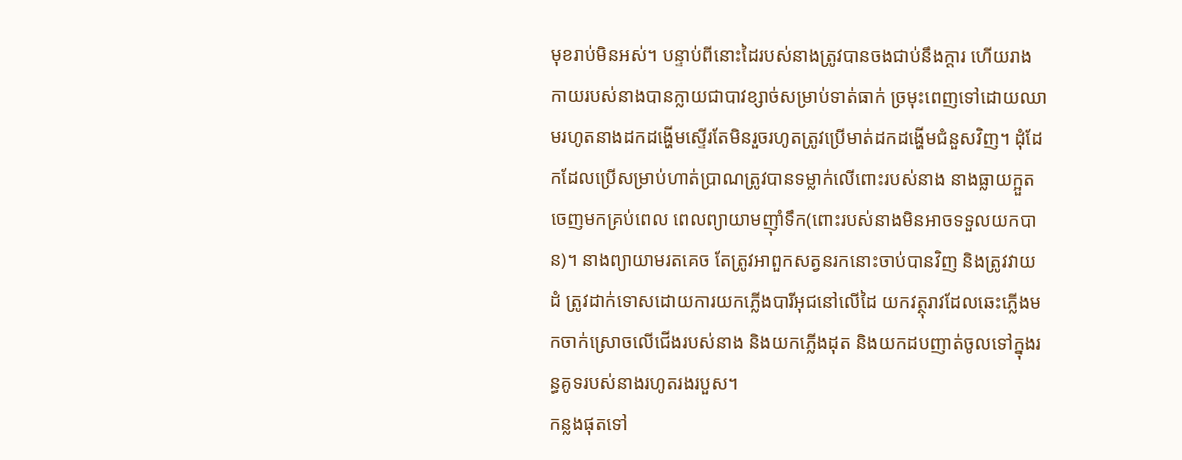មុខរាប់មិនអស់។ បន្ទាប់ពីនោះដៃរបស់នាងត្រូវបានចងជាប់នឹងក្តារ ហើយរាងកាយរបស់នាងបានក្លាយជាបាវខ្សាច់សម្រាប់ទាត់ធាក់ ច្រមុះពេញទៅដោយឈាមរហូតនាងដកដង្ហើមស្ទើរតែមិនរួចរហូតត្រូវប្រើមាត់ដកដង្ហើមជំនួសវិញ។ ដុំដែកដែលប្រើសម្រាប់ហាត់ប្រាណត្រូវបានទម្លាក់លើពោះរបស់នាង នាងធ្លាយក្អួតចេញមកគ្រប់ពេល ពេលព្យាយាមញ៉ាំទឹក(ពោះរបស់នាងមិនអាចទទួលយកបាន)។ នាងព្យាយាមរតគេច តែត្រូវអាពួកសត្វនរកនោះចាប់បានវិញ និងត្រូវវាយដំ ត្រូវដាក់ទោសដោយការយកភ្លើងបារីអុជនៅលើដៃ យកវត្ថុរាវដែលឆេះភ្លើងមកចាក់ស្រោចលើជើងរបស់នាង និងយកភ្លើងដុត និងយកដបញាត់ចូលទៅក្នុងរន្ធគូទរបស់នាងរហូតរងរបួស។
កន្លងផុតទៅ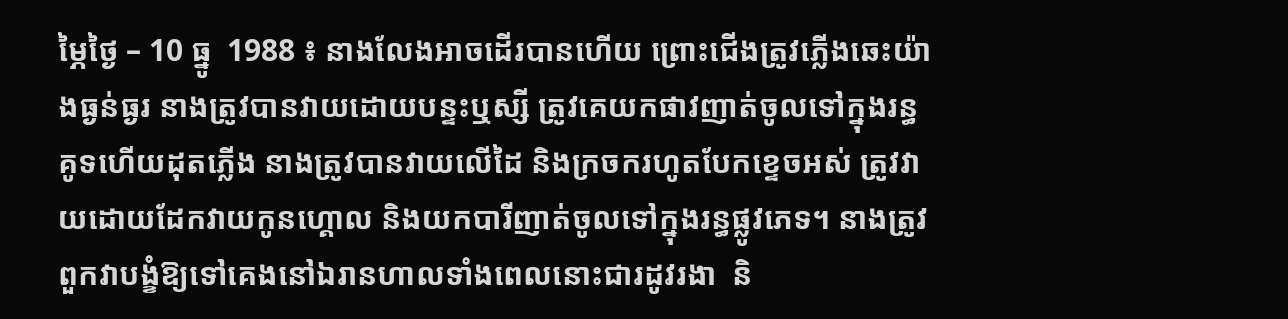ម្ភៃថ្ងៃ – 10 ធ្នូ  1988 ៖ នាងលែងអាចដើរបានហើយ ព្រោះជើងត្រូវភ្លើងឆេះយ៉ាងធ្ងន់ធ្ងរ នាងត្រូវបានវាយដោយបន្ទះឬស្សី ត្រូវគេយកផាវញាត់ចូលទៅក្នុងរន្ធគូទហើយដុតភ្លើង នាងត្រូវបានវាយលើដៃ និងក្រចករហូតបែកខ្ទេចអស់ ត្រូវវាយដោយដែកវាយកូនហ្គោល និងយកបារីញាត់ចូលទៅក្នុងរន្ធផ្លូវភេទ។ នាងត្រូវពួកវាបង្ខំឱ្យទៅគេងនៅឯរានហាលទាំងពេលនោះជារដូវរងា  និ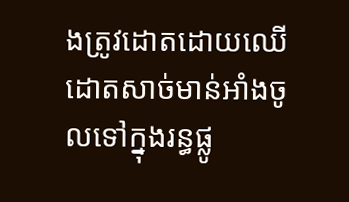ងត្រូវដោតដោយឈើដោតសាច់មាន់អាំងចូលទៅក្នុងរន្ធផ្លូ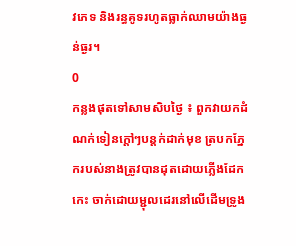វភេទ និងរន្ធគូទរហូតធ្លាក់ឈាមយ៉ាងធ្ងន់ធ្ងរ។
0
កន្លងផុតទៅសាមសិបថ្ងៃ ៖ ពួកវាយកដំណក់ទៀនក្តៅៗបន្តក់ដាក់មុខ ត្របកភ្នែករបស់នាងត្រូវបានដុតដោយភ្លើងដែកកេះ ចាក់ដោយម្ជុលដេរនៅលើដើមទ្រូង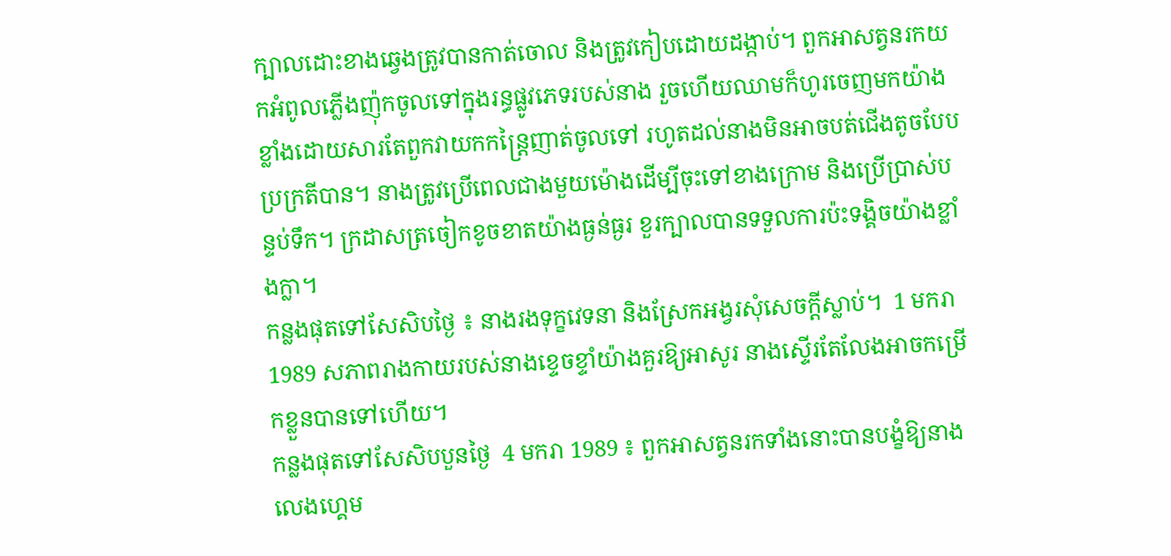ក្បាលដោះខាងឆ្វេងត្រូវបានកាត់ចោល និងត្រូវកៀបដោយដង្កាប់។ ពួកអាសត្វនរកយកអំពូលភ្លើងញ៉ុកចូលទៅក្នុងរន្ធផ្លូវភេទរបស់នាង រួចហើយឈាមក៏ហូរចេញមកយ៉ាងខ្លាំងដោយសារតែពួកវាយកកន្រ្តៃញាត់ចូលទៅ រហូតដល់នាងមិនអាចបត់ជើងតូចបែបប្រក្រតីបាន។ នាងត្រូវប្រើពេលជាងមួយម៉ោងដើម្បីចុះទៅខាងក្រោម និងប្រើប្រាស់បន្ទប់ទឹក។ ក្រដាសត្រចៀកខូចខាតយ៉ាងធ្ងន់ធ្ងរ ខួរក្បាលបានទទួលការប៉ះទង្គិចយ៉ាងខ្លាំងក្លា។
កន្លងផុតទៅសែសិបថ្ងៃ ៖ នាងរងទុក្ខវេទនា និងស្រែកអង្វរសុំសេចក្តីស្លាប់។  1 មករា 1989 សភាពរាងកាយរបស់នាងខ្ទេចខ្ទាំយ៉ាងគួរឱ្យអាសូរ នាងស្ទើរតែលែងអាចកម្រើកខ្លួនបានទៅហើយ។
កន្លងផុតទៅសែសិបបួនថ្ងៃ  4 មករា 1989 ៖ ពួកអាសត្វនរកទាំងនោះបានបង្ខំឱ្យនាងលេងហ្គេម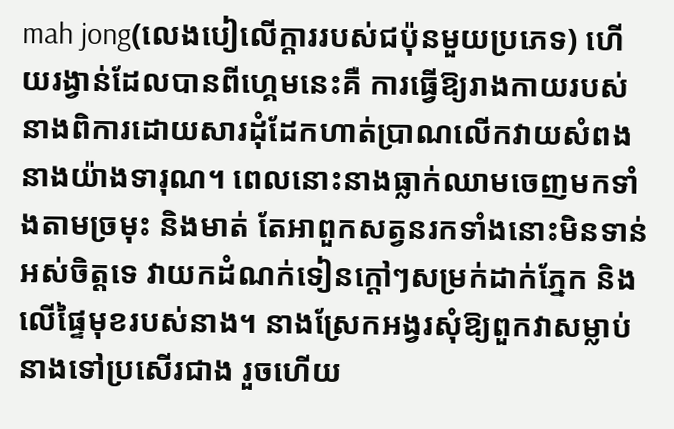mah jong(លេងបៀលើក្តាររបស់ជប៉ុនមួយប្រភេទ) ហើយរង្វាន់ដែលបានពីហ្គេមនេះគឺ ការធ្វើឱ្យរាងកាយរបស់នាងពិការដោយសារដុំដែកហាត់ប្រាណលើកវាយសំពងនាងយ៉ាងទារុណ។ ពេលនោះនាងធ្លាក់ឈាមចេញមកទាំងតាមច្រមុះ និងមាត់ តែអាពួកសត្វនរកទាំងនោះមិនទាន់អស់ចិត្តទេ វាយកដំណក់ទៀនក្តៅៗសម្រក់ដាក់ភ្នែក និងលើផ្ទៃមុខរបស់នាង។ នាងស្រែកអង្វរសុំឱ្យពួកវាសម្លាប់នាងទៅប្រសើរជាង រួចហើយ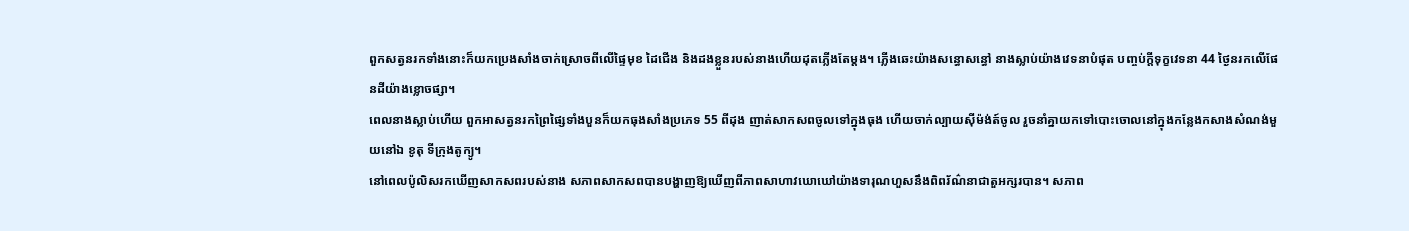ពួកសត្វនរកទាំងនោះក៏យកប្រេងសាំងចាក់ស្រោចពីលើផ្ទៃមុខ ដៃជើង និងដងខ្លួនរបស់នាងហើយដុតភ្លើងតែម្តង។ ភ្លើងឆេះយ៉ាងសន្ធោសន្ធៅ នាងស្លាប់យ៉ាងវេទនាបំផុត បញ្ចប់ក្តីទុក្ខវេទនា 44 ថ្ងៃនរកលើផែនដីយ៉ាងខ្លោចផ្សា។
ពេលនាងស្លាប់ហើយ ពួកអាសត្វនរកព្រៃផ្សៃទាំងបួនក៏យកធុងសាំងប្រភេទ 55 ពីដុង ញាត់សាកសពចូលទៅក្នុងធុង ហើយចាក់ល្បាយស៊ីម៉ង់ត៍ចូល រួចនាំគ្នាយកទៅបោះចោលនៅក្នុងកន្លែងកសាងសំណង់មួយនៅឯ ខូតុ ទីក្រុងតូក្យូ។
នៅពេលប៉ូលិសរកឃើញសាកសពរបស់នាង សភាពសាកសពបានបង្ហាញឱ្យឃើញពីភាពសាហាវឃោឃៅយ៉ាងទារុណហួសនឹងពិពរ័ណ៌នាជាតួអក្សរបាន។ សភាព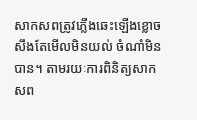សាកសពត្រូវភ្លើងឆេះឡើងខ្លោចសឹងតែមើលមិនយល់ ចំណាំមិនបាន។ តាមរយៈការពិនិត្យសាកសព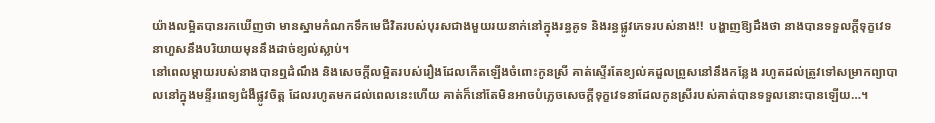យ៉ាងលម្អិតបានរកឃើញថា មានស្នាមកំណកទឹកមេជីវិតរបស់បុរសជាងមួយរយនាក់នៅក្នុងរន្ធគូទ និងរន្ធផ្លូវភេទរបស់នាង!!  បង្ហាញឱ្យដឹងថា នាងបានទទួលក្តីទុក្ខវេទនាហួសនឹងបរិយាយមុននឹងដាច់ខ្យល់ស្លាប់។
នៅពេលម្តាយរបស់នាងបានឮដំណឹង និងសេចក្តីលម្អិតរបស់រឿងដែលកើតឡើងចំពោះកូនស្រី គាត់ស្ទើរតែខ្យល់គដួលព្រូសនៅនឹងកន្លែង រហូតដល់ត្រូវទៅសម្រាកព្យាបាលនៅក្នុងមន្ទីរពេទ្យជំងឺផ្លូវចិត្ត ដែលរហូតមកដល់ពេលនេះហើយ គាត់ក៏នៅតែមិនអាចបំភ្លេចសេចក្តីទុក្ខវេទនាដែលកូនស្រីរបស់គាត់បានទទួលនោះបានឡើយ…។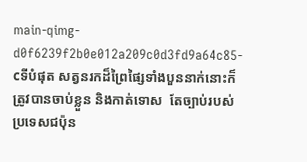main-qimg-d0f6239f2b0e012a209c0d3fd9a64c85-cទីបំផុត សត្វនរកដ៏ព្រៃផ្សៃទាំងបួននាក់នោះក៏ត្រូវបានចាប់ខ្លួន និងកាត់ទោស  តែច្បាប់របស់ប្រទេសជប៉ុន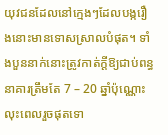យុវជនដែលនៅក្មេងៗដែលបង្ករឿងនោះមានទោសស្រាលបំផុត។ ទាំងបួននាក់នោះត្រូវកាត់ក្តីឱ្យជាប់ពន្ធនាគារត្រឹមតែ 7 – 20 ឆ្នាំប៉ុណ្ណោះ លុះពេលរួចផុតទោ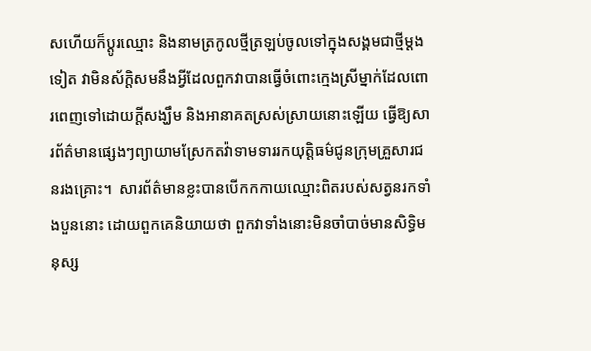សហើយក៏ប្តូរឈ្មោះ និងនាមត្រកូលថ្មីត្រឡប់ចូលទៅក្នុងសង្គមជាថ្មីម្តងទៀត វាមិនស័ក្តិសមនឹងអ្វីដែលពួកវាបានធ្វើចំពោះក្មេងស្រីម្នាក់ដែលពោរពេញទៅដោយក្តីសង្ឃឹម និងអានាគតស្រស់ស្រាយនោះឡើយ ធ្វើឱ្យសារព័ត៌មានផ្សេងៗព្យាយាមស្រែកតវ៉ាទាមទាររកយុត្តិធម៌ជូនក្រុមគ្រួសារជនរងគ្រោះ។  សារព័ត៌មានខ្លះបានបើកកកាយឈ្មោះពិតរបស់សត្វនរកទាំងបួននោះ ដោយពួកគេនិយាយថា ពួកវាទាំងនោះមិនចាំបាច់មានសិទ្ធិមនុស្ស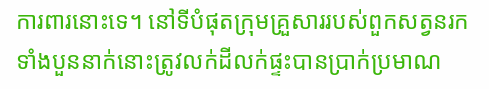ការពារនោះទេ។ នៅទីបំផុតក្រុមគ្រួសាររបស់ពួកសត្វនរកទាំងបួននាក់នោះត្រូវលក់ដីលក់ផ្ទះបានប្រាក់ប្រមាណ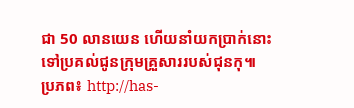ជា 50 លានយេន ហើយនាំយកប្រាក់នោះទៅប្រគល់ជូនក្រុមគ្រួសាររបស់ជុនកុ៕
ប្រភព៖ http://has-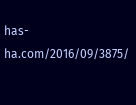has-ha.com/2016/09/3875/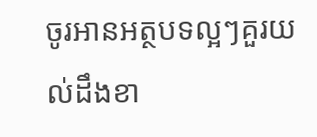ចូរអានអត្ថបទល្អៗគួរយល់ដឹងខា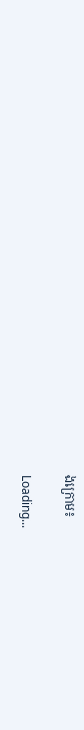ងក្រោម៖

Loading...